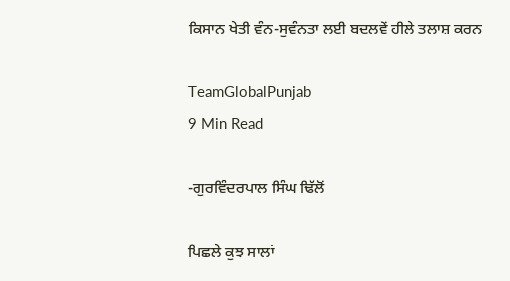ਕਿਸਾਨ ਖੇਤੀ ਵੰਨ-ਸੁਵੰਨਤਾ ਲਈ ਬਦਲਵੇਂ ਹੀਲੇ ਤਲਾਸ਼ ਕਰਨ

TeamGlobalPunjab
9 Min Read

-ਗੁਰਵਿੰਦਰਪਾਲ ਸਿੰਘ ਢਿੱਲੋਂ

ਪਿਛਲੇ ਕੁਝ ਸਾਲਾਂ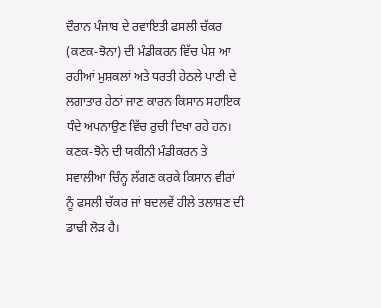ਦੌਰਾਨ ਪੰਜਾਬ ਦੇ ਰਵਾਇਤੀ ਫਸਲੀ ਚੱਕਰ (ਕਣਕ-ਝੋਨਾ) ਦੀ ਮੰਡੀਕਰਨ ਵਿੱਚ ਪੇਸ਼ ਆ ਰਹੀਆਂ ਮੁਸ਼ਕਲਾਂ ਅਤੇ ਧਰਤੀ ਹੇਠਲੇ ਪਾਣੀ ਦੇ ਲਗਾਤਾਰ ਹੇਠਾਂ ਜਾਣ ਕਾਰਨ ਕਿਸਾਨ ਸਹਾਇਕ ਧੰਦੇ ਅਪਨਾਉਣ ਵਿੱਚ ਰੁਚੀ ਦਿਖਾ ਰਹੇ ਹਨ। ਕਣਕ-ਝੋਨੇ ਦੀ ਯਕੀਨੀ ਮੰਡੀਕਰਨ ਤੇ ਸਵਾਲੀਆ ਚਿੰਨ੍ਹ ਲੱਗਣ ਕਰਕੇ ਕਿਸਾਨ ਵੀਰਾਂ ਨੂੰ ਫਸਲੀ ਚੱਕਰ ਜਾਂ ਬਦਲਵੇਂ ਹੀਲੇ ਤਲਾਸ਼ਣ ਦੀ ਡਾਢੀ ਲੋੜ ਹੈ।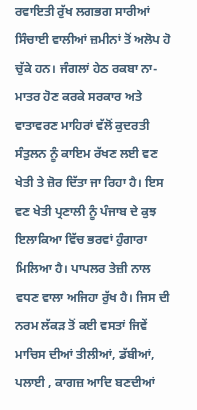ਰਵਾਇਤੀ ਰੁੱਖ ਲਗਭਗ ਸਾਰੀਆਂ ਸਿੰਚਾਈ ਵਾਲੀਆਂ ਜ਼ਮੀਨਾਂ ਤੋਂ ਅਲੋਪ ਹੋ ਚੁੱਕੇ ਹਨ। ਜੰਗਲਾਂ ਹੇਠ ਰਕਬਾ ਨਾ-ਮਾਤਰ ਹੋਣ ਕਰਕੇ ਸਰਕਾਰ ਅਤੇ ਵਾਤਾਵਰਣ ਮਾਹਿਰਾਂ ਵੱਲੋਂ ਕੁਦਰਤੀ ਸੰਤੁਲਨ ਨੂੰ ਕਾਇਮ ਰੱਖਣ ਲਈ ਵਣ ਖੇਤੀ ਤੇ ਜ਼ੋਰ ਦਿੱਤਾ ਜਾ ਰਿਹਾ ਹੈ। ਇਸ ਵਣ ਖੇਤੀ ਪ੍ਰਣਾਲੀ ਨੂੰ ਪੰਜਾਬ ਦੇ ਕੁਝ ਇਲਾਕਿਆ ਵਿੱਚ ਭਰਵਾਂ ਹੁੰਗਾਰਾ ਮਿਲਿਆ ਹੈ। ਪਾਪਲਰ ਤੇਜ਼ੀ ਨਾਲ ਵਧਣ ਵਾਲਾ ਅਜਿਹਾ ਰੁੱਖ ਹੈ। ਜਿਸ ਦੀ ਨਰਮ ਲੱਕੜ ਤੋਂ ਕਈ ਵਸਤਾਂ ਜਿਵੇਂ ਮਾਚਿਸ ਦੀਆਂ ਤੀਲੀਆਂ, ਡੱਬੀਆਂ, ਪਲਾਈ , ਕਾਗਜ਼ ਆਦਿ ਬਣਦੀਆਂ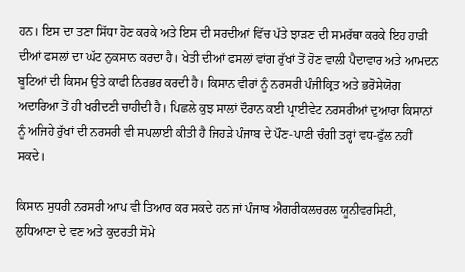ਹਨ। ਇਸ ਦਾ ਤਣਾ ਸਿੱਧਾ ਹੋਣ ਕਰਕੇ ਅਤੇ ਇਸ ਦੀ ਸਰਦੀਆਂ ਵਿੱਚ ਪੱਤੇ ਝਾੜਣ ਦੀ ਸਮਰੱਥਾ ਕਰਕੇ ਇਹ ਹਾੜੀ ਦੀਆਂ ਫਸਲਾਂ ਦਾ ਘੱਟ ਨੁਕਸਾਨ ਕਰਦਾ ਹੈ। ਖੇਤੀ ਦੀਆਂ ਫਸਲਾਂ ਵਾਂਗ ਰੁੱਖਾਂ ਤੋਂ ਹੋਣ ਵਾਲੀ ਪੈਦਾਵਾਰ ਅਤੇ ਆਮਦਨ ਬੂਟਿਆਂ ਦੀ ਕਿਸਮ ਉਤੇ ਕਾਫੀ ਨਿਰਭਰ ਕਰਦੀ ਹੈ। ਕਿਸਾਨ ਵੀਰਾਂ ਨੂੰ ਨਰਸਰੀ ਪੰਜੀਕ੍ਰਿਤ ਅਤੇ ਭਰੋਸੇਯੋਗ ਅਦਾਰਿਆ ਤੋਂ ਹੀ ਖਰੀਦਣੀ ਚਾਹੀਦੀ ਹੈ। ਪਿਛਲੇ ਕੁਝ ਸਾਲਾਂ ਦੌਰਾਨ ਕਈ ਪ੍ਰਾਈਵੇਟ ਨਰਸਰੀਆਂ ਦੁਆਰਾ ਕਿਸਾਨਾਂ ਨੂੰ ਅਜਿਹੇ ਰੁੱਖਾਂ ਦੀ ਨਰਸਰੀ ਵੀ ਸਪਲਾਈ ਕੀਤੀ ਹੈ ਜਿਹੜੇ ਪੰਜਾਬ ਦੇ ਪੌਣ-ਪਾਣੀ ਚੰਗੀ ਤਰ੍ਹਾਂ ਵਧ-ਫੁੱਲ ਨਹੀਂ ਸਕਦੇ।

ਕਿਸਾਨ ਸੁਧਰੀ ਨਰਸਰੀ ਆਪ ਵੀ ਤਿਆਰ ਕਰ ਸਕਦੇ ਹਨ ਜਾਂ ਪੰਜਾਬ ਐਗਰੀਕਲਚਰਲ ਯੂਨੀਵਰਸਿਟੀ, ਲੁਧਿਆਣਾ ਦੇ ਵਣ ਅਤੇ ਕੁਦਰਤੀ ਸੋਮੇ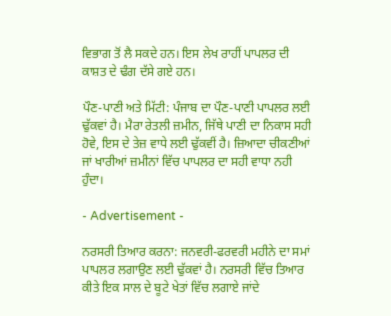ਵਿਭਾਗ ਤੋਂ ਲੈ ਸਕਦੇ ਹਨ। ਇਸ ਲੇਖ ਰਾਹੀਂ ਪਾਪਲਰ ਦੀ ਕਾਸ਼ਤ ਦੇ ਢੰਗ ਦੱਸੇ ਗਏ ਹਨ।

ਪੌਣ-ਪਾਣੀ ਅਤੇ ਮਿੱਟੀ: ਪੰਜਾਬ ਦਾ ਪੌਣ-ਪਾਣੀ ਪਾਪਲਰ ਲਈ ਢੁੱਕਵਾਂ ਹੈ। ਮੈਰਾ ਰੇਤਲੀ ਜ਼ਮੀਨ, ਜਿੱਥੇ ਪਾਣੀ ਦਾ ਨਿਕਾਸ ਸਹੀ ਹੋਵੇ, ਇਸ ਦੇ ਤੇਜ਼ ਵਾਧੇ ਲਈ ਢੁੱਕਵੀਂ ਹੈ। ਜ਼ਿਆਦਾ ਚੀਕਣੀਆਂ ਜਾਂ ਖਾਰੀਆਂ ਜ਼ਮੀਨਾਂ ਵਿੱਚ ਪਾਪਲਰ ਦਾ ਸਹੀ ਵਾਧਾ ਨਹੀ ਹੁੰਦਾ।

- Advertisement -

ਨਰਸਰੀ ਤਿਆਰ ਕਰਨਾ: ਜਨਵਰੀ-ਫਰਵਰੀ ਮਹੀਨੇ ਦਾ ਸਮਾਂ ਪਾਪਲਰ ਲਗਾਉਣ ਲਈ ਢੁੱਕਵਾਂ ਹੈ। ਨਰਸਰੀ ਵਿੱਚ ਤਿਆਰ ਕੀਤੇ ਇਕ ਸਾਲ ਦੇ ਬੂਟੇ ਖੇਤਾਂ ਵਿੱਚ ਲਗਾਏ ਜਾਂਦੇ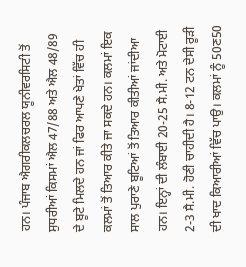ਹਨ। ਪੰਜਾਬ ਐਗਰੀਕਲਚਰਲ ਯੂਨੀਵਰਸਿਟੀ ਤੋਂ ਸੁਧਰੀਆਂ ਕਿਸਮਾਂ ਐਲ 47/88 ਅਤੇ ਐਲ 48/89 ਦੇ ਬੂਟੇ ਮਿਲਦੇ ਹਨ ਜਾਂ ਫਿਰ ਆਪਣੇ ਖੇਤਾਂ ਵਿੱਚ ਹੀ ਕਲਮਾਂ ਤੋਂ ਤਿਆਰ ਕੀਤੇ ਜਾ ਸਕਦੇ ਹਨ। ਕਲਮਾਂ ਇਕ ਸਾਲ ਪੁਰਾਣੇ ਬੂਟਿਆਂ ਤੋਂ ਤਿਆਰ ਕੀਤੀਆਂ ਜਾਂਦੀਆ ਹਨ। ਇਨ੍ਹਾਂ ਦੀ ਲੰਬਾਈ 20-25 ਸੈ.ਮੀ. ਅਤੇ ਮੋਟਾਈ 2-3 ਸੈ.ਮੀ. ਹੋਣੀ ਚਾਹੀਦੀ ਹੈ। 8-12 ਟਨ ਦੇਸੀ ਰੂੜੀ ਦੀ ਖਾਦ ਕਿਆਰੀਆਂ ਵਿੱਚ ਪਾਉ। ਕਲਮਾਂ ਨੂੰ 50ਣ50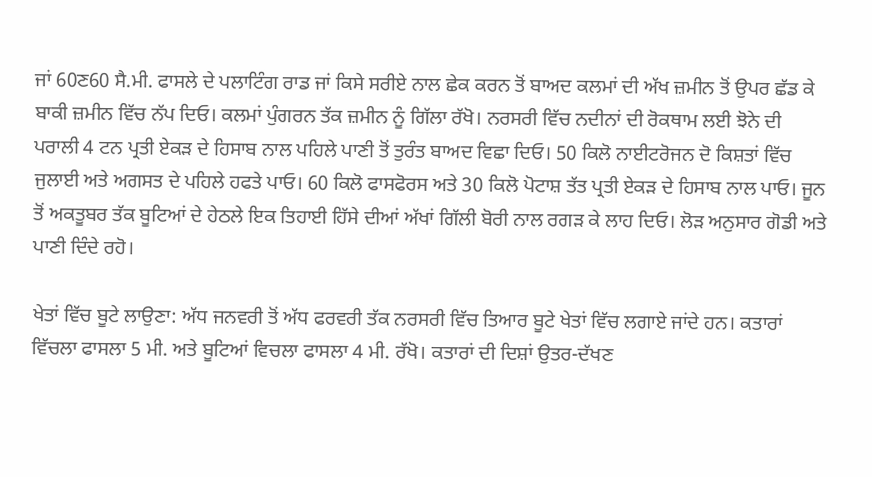ਜਾਂ 60ਣ60 ਸੈ.ਮੀ. ਫਾਸਲੇ ਦੇ ਪਲਾਟਿੰਗ ਰਾਡ ਜਾਂ ਕਿਸੇ ਸਰੀਏ ਨਾਲ ਛੇਕ ਕਰਨ ਤੋਂ ਬਾਅਦ ਕਲਮਾਂ ਦੀ ਅੱਖ ਜ਼ਮੀਨ ਤੋਂ ਉਪਰ ਛੱਡ ਕੇ ਬਾਕੀ ਜ਼ਮੀਨ ਵਿੱਚ ਨੱਪ ਦਿਓ। ਕਲਮਾਂ ਪੁੰਗਰਨ ਤੱਕ ਜ਼ਮੀਨ ਨੂੰ ਗਿੱਲਾ ਰੱਖੋ। ਨਰਸਰੀ ਵਿੱਚ ਨਦੀਨਾਂ ਦੀ ਰੋਕਥਾਮ ਲਈ ਝੋਨੇ ਦੀ ਪਰਾਲੀ 4 ਟਨ ਪ੍ਰਤੀ ਏਕੜ ਦੇ ਹਿਸਾਬ ਨਾਲ ਪਹਿਲੇ ਪਾਣੀ ਤੋਂ ਤੁਰੰਤ ਬਾਅਦ ਵਿਛਾ ਦਿਓ। 50 ਕਿਲੋ ਨਾਈਟਰੋਜਨ ਦੋ ਕਿਸ਼ਤਾਂ ਵਿੱਚ ਜੁਲਾਈ ਅਤੇ ਅਗਸਤ ਦੇ ਪਹਿਲੇ ਹਫਤੇ ਪਾਓ। 60 ਕਿਲੋ ਫਾਸਫੋਰਸ ਅਤੇ 30 ਕਿਲੋ ਪੋਟਾਸ਼ ਤੱਤ ਪ੍ਰਤੀ ਏਕੜ ਦੇ ਹਿਸਾਬ ਨਾਲ ਪਾਓ। ਜੂਨ ਤੋਂ ਅਕਤੂਬਰ ਤੱਕ ਬੂਟਿਆਂ ਦੇ ਹੇਠਲੇ ਇਕ ਤਿਹਾਈ ਹਿੱਸੇ ਦੀਆਂ ਅੱਖਾਂ ਗਿੱਲੀ ਬੋਰੀ ਨਾਲ ਰਗੜ ਕੇ ਲਾਹ ਦਿਓ। ਲੋੜ ਅਨੁਸਾਰ ਗੋਡੀ ਅਤੇ ਪਾਣੀ ਦਿੰਦੇ ਰਹੋ।

ਖੇਤਾਂ ਵਿੱਚ ਬੂਟੇ ਲਾਉਣਾ: ਅੱਧ ਜਨਵਰੀ ਤੋਂ ਅੱਧ ਫਰਵਰੀ ਤੱਕ ਨਰਸਰੀ ਵਿੱਚ ਤਿਆਰ ਬੂਟੇ ਖੇਤਾਂ ਵਿੱਚ ਲਗਾਏ ਜਾਂਦੇ ਹਨ। ਕਤਾਰਾਂ ਵਿੱਚਲਾ ਫਾਸਲਾ 5 ਮੀ. ਅਤੇ ਬੂਟਿਆਂ ਵਿਚਲਾ ਫਾਸਲਾ 4 ਮੀ. ਰੱਖੋ। ਕਤਾਰਾਂ ਦੀ ਦਿਸ਼ਾਂ ਉਤਰ-ਦੱਖਣ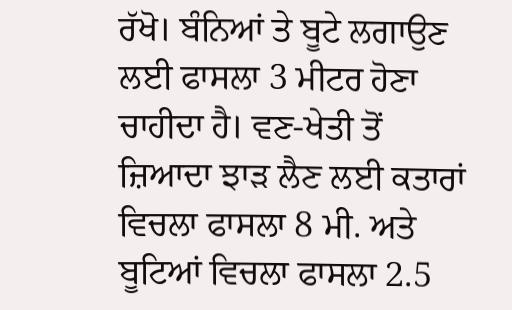ਰੱਖੋ। ਬੰਨਿਆਂ ਤੇ ਬੂਟੇ ਲਗਾਉਣ ਲਈ ਫਾਸਲਾ 3 ਮੀਟਰ ਹੋਣਾ ਚਾਹੀਦਾ ਹੈ। ਵਣ-ਖੇਤੀ ਤੋਂ ਜ਼ਿਆਦਾ ਝਾੜ ਲੈਣ ਲਈ ਕਤਾਰਾਂ ਵਿਚਲਾ ਫਾਸਲਾ 8 ਮੀ. ਅਤੇ ਬੂਟਿਆਂ ਵਿਚਲਾ ਫਾਸਲਾ 2.5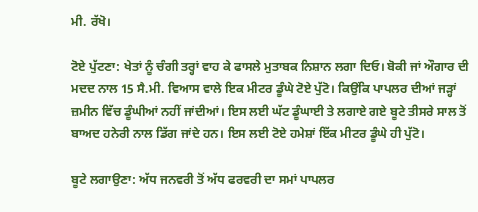ਮੀ. ਰੱਖੋ।

ਟੋਏ ਪੁੱਟਣਾ: ਖੇਤਾਂ ਨੂੰ ਚੰਗੀ ਤਰ੍ਹਾਂ ਵਾਹ ਕੇ ਫਾਸਲੇ ਮੁਤਾਬਕ ਨਿਸ਼ਾਨ ਲਗਾ ਦਿਓ। ਬੋਕੀ ਜਾਂ ਔਗਾਰ ਦੀ ਮਦਦ ਨਾਲ 15 ਸੈ.ਮੀ. ਵਿਆਸ ਵਾਲੇ ਇਕ ਮੀਟਰ ਡੂੰਘੇ ਟੋਏ ਪੁੱਟੋ। ਕਿਉਂਕਿ ਪਾਪਲਰ ਦੀਆਂ ਜੜ੍ਹਾਂ ਜ਼ਮੀਨ ਵਿੱਚ ਡੂੰਘੀਆਂ ਨਹੀਂ ਜਾਂਦੀਆਂ। ਇਸ ਲਈ ਘੱਟ ਡੂੰਘਾਈ ਤੇ ਲਗਾਏ ਗਏ ਬੂਟੇ ਤੀਸਰੇ ਸਾਲ ਤੋਂ ਬਾਅਦ ਹਨੇਰੀ ਨਾਲ ਡਿੱਗ ਜਾਂਦੇ ਹਨ। ਇਸ ਲਈ ਟੋਏ ਹਮੇਸ਼ਾਂ ਇੱਕ ਮੀਟਰ ਡੂੰਘੇ ਹੀ ਪੁੱਟੋ।

ਬੂਟੇ ਲਗਾਉਣਾ: ਅੱਧ ਜਨਵਰੀ ਤੋਂ ਅੱਧ ਫਰਵਰੀ ਦਾ ਸਮਾਂ ਪਾਪਲਰ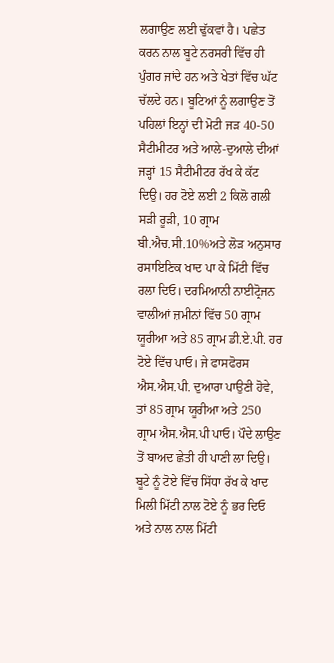ਲਗਾਉਣ ਲਈ ਢੁੱਕਵਾਂ ਹੈ। ਪਛੇਤ ਕਰਨ ਨਾਲ ਬੂਟੇ ਨਰਸਰੀ ਵਿੱਚ ਹੀ ਪੁੰਗਰ ਜਾਂਦੇ ਹਨ ਅਤੇ ਖੇਤਾਂ ਵਿੱਚ ਘੱਟ ਚੱਲਦੇ ਹਨ। ਬੂਟਿਆਂ ਨੂੰ ਲਗਾਉਣ ਤੋਂ ਪਹਿਲਾਂ ਇਨ੍ਹਾਂ ਦੀ ਮੋਟੀ ਜੜ 40-50 ਸੈਟੀਮੀਟਰ ਅਤੇ ਆਲੇ-ਦੁਆਲੇ ਦੀਆਂ ਜੜ੍ਹਾਂ 15 ਸੈਟੀਮੀਟਰ ਰੱਖ ਕੇ ਕੱਟ ਦਿਉ। ਹਰ ਟੋਏ ਲਈ 2 ਕਿਲੋ ਗਲੀ ਸੜੀ ਰੂੜੀ, 10 ਗ੍ਰਾਮ ਬੀ.ਐਚ.ਸੀ.10%ਅਤੇ ਲੋੜ ਅਨੁਸਾਰ ਰਸਾਇਣਿਕ ਖਾਦ ਪਾ ਕੇ ਮਿੱਟੀ ਵਿੱਚ ਰਲਾ ਦਿਓ। ਦਰਮਿਆਨੀ ਨਾਈਟ੍ਰੋਜਨ ਵਾਲੀਆਂ ਜ਼ਮੀਨਾਂ ਵਿੱਚ 50 ਗ੍ਰਾਮ ਯੂਰੀਆ ਅਤੇ 85 ਗ੍ਰਾਮ ਡੀ.ਏ.ਪੀ. ਹਰ ਟੋਏ ਵਿੱਚ ਪਾਓ। ਜੇ ਫਾਸਫੋਰਸ ਐਸ.ਐਸ.ਪੀ. ਦੁਆਰਾ ਪਾਉਣੀ ਹੋਵੇ, ਤਾਂ 85 ਗ੍ਰਾਮ ਯੂਰੀਆ ਅਤੇ 250 ਗ੍ਰਾਮ ਐਸ.ਐਸ.ਪੀ ਪਾਓ। ਪੌਦੇ ਲਾਉਣ ਤੋਂ ਬਾਅਦ ਛੇਤੀ ਹੀ ਪਾਣੀ ਲਾ ਦਿਉ। ਬੂਟੇ ਨੂੰ ਟੋਏ ਵਿੱਚ ਸਿੱਧਾ ਰੱਖ ਕੇ ਖਾਦ ਮਿਲੀ ਮਿੱਟੀ ਨਾਲ ਟੋਏ ਨੂੰ ਭਰ ਦਿਓ ਅਤੇ ਨਾਲ ਨਾਲ ਮਿੱਟੀ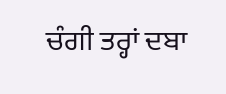ਚੰਗੀ ਤਰ੍ਹਾਂ ਦਬਾ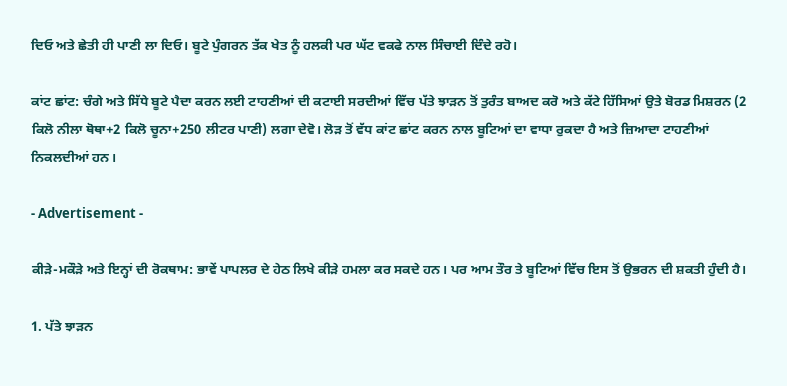ਦਿਓ ਅਤੇ ਛੇਤੀ ਹੀ ਪਾਣੀ ਲਾ ਦਿਓ। ਬੂਟੇ ਪੁੰਗਰਨ ਤੱਕ ਖੇਤ ਨੂੰ ਹਲਕੀ ਪਰ ਘੱਟ ਵਕਫੇ ਨਾਲ ਸਿੰਚਾਈ ਦਿੰਦੇ ਰਹੋ।

ਕਾਂਟ ਛਾਂਟ: ਚੰਗੇ ਅਤੇ ਸਿੱਧੇ ਬੂਟੇ ਪੈਦਾ ਕਰਨ ਲਈ ਟਾਹਣੀਆਂ ਦੀ ਕਟਾਈ ਸਰਦੀਆਂ ਵਿੱਚ ਪੱਤੇ ਝਾੜਨ ਤੋਂ ਤੁਰੰਤ ਬਾਅਦ ਕਰੋ ਅਤੇ ਕੱਟੇ ਹਿੱਸਿਆਂ ਉਤੇ ਬੋਰਡ ਮਿਸ਼ਰਨ (2 ਕਿਲੋ ਨੀਲਾ ਥੋਥਾ+2 ਕਿਲੋ ਚੂਨਾ+250 ਲੀਟਰ ਪਾਣੀ) ਲਗਾ ਦੇਵੋ। ਲੋੜ ਤੋਂ ਵੱਧ ਕਾਂਟ ਛਾਂਟ ਕਰਨ ਨਾਲ ਬੂਟਿਆਂ ਦਾ ਵਾਧਾ ਰੁਕਦਾ ਹੈ ਅਤੇ ਜ਼ਿਆਦਾ ਟਾਹਣੀਆਂ ਨਿਕਲਦੀਆਂ ਹਨ।

- Advertisement -

ਕੀੜੇ-ਮਕੌੜੇ ਅਤੇ ਇਨ੍ਹਾਂ ਦੀ ਰੋਕਥਾਮ: ਭਾਵੇਂ ਪਾਪਲਰ ਦੇ ਹੇਠ ਲਿਖੇ ਕੀੜੇ ਹਮਲਾ ਕਰ ਸਕਦੇ ਹਨ। ਪਰ ਆਮ ਤੌਰ ਤੇ ਬੂਟਿਆਂ ਵਿੱਚ ਇਸ ਤੋਂ ਉਭਰਨ ਦੀ ਸ਼ਕਤੀ ਹੁੰਦੀ ਹੈ।

1. ਪੱਤੇ ਝਾੜਨ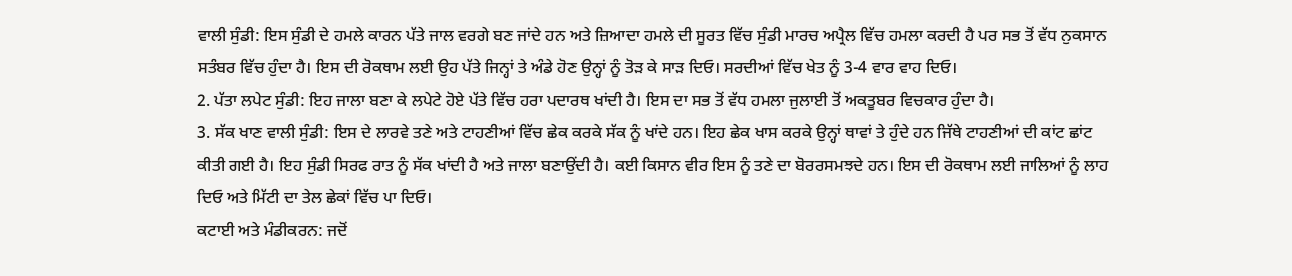ਵਾਲੀ ਸੁੰਡੀ: ਇਸ ਸੁੰਡੀ ਦੇ ਹਮਲੇ ਕਾਰਨ ਪੱਤੇ ਜਾਲ ਵਰਗੇ ਬਣ ਜਾਂਦੇ ਹਨ ਅਤੇ ਜ਼ਿਆਦਾ ਹਮਲੇ ਦੀ ਸੂਰਤ ਵਿੱਚ ਸੁੰਡੀ ਮਾਰਚ ਅਪ੍ਰੈਲ ਵਿੱਚ ਹਮਲਾ ਕਰਦੀ ਹੈ ਪਰ ਸਭ ਤੋਂ ਵੱਧ ਨੁਕਸਾਨ ਸਤੰਬਰ ਵਿੱਚ ਹੁੰਦਾ ਹੈ। ਇਸ ਦੀ ਰੋਕਥਾਮ ਲਈ ਉਹ ਪੱਤੇ ਜਿਨ੍ਹਾਂ ਤੇ ਅੰਡੇ ਹੋਣ ਉਨ੍ਹਾਂ ਨੂੰ ਤੋੜ ਕੇ ਸਾੜ ਦਿਓ। ਸਰਦੀਆਂ ਵਿੱਚ ਖੇਤ ਨੂੰ 3-4 ਵਾਰ ਵਾਹ ਦਿਓ।
2. ਪੱਤਾ ਲਪੇਟ ਸੁੰਡੀ: ਇਹ ਜਾਲਾ ਬਣਾ ਕੇ ਲਪੇਟੇ ਹੋਏ ਪੱਤੇ ਵਿੱਚ ਹਰਾ ਪਦਾਰਥ ਖਾਂਦੀ ਹੈ। ਇਸ ਦਾ ਸਭ ਤੋਂ ਵੱਧ ਹਮਲਾ ਜੁਲਾਈ ਤੋਂ ਅਕਤੂਬਰ ਵਿਚਕਾਰ ਹੁੰਦਾ ਹੈ।
3. ਸੱਕ ਖਾਣ ਵਾਲੀ ਸੁੰਡੀ: ਇਸ ਦੇ ਲਾਰਵੇ ਤਣੇ ਅਤੇ ਟਾਹਣੀਆਂ ਵਿੱਚ ਛੇਕ ਕਰਕੇ ਸੱਕ ਨੂੰ ਖਾਂਦੇ ਹਨ। ਇਹ ਛੇਕ ਖਾਸ ਕਰਕੇ ਉਨ੍ਹਾਂ ਥਾਵਾਂ ਤੇ ਹੁੰਦੇ ਹਨ ਜਿੱਥੇ ਟਾਹਣੀਆਂ ਦੀ ਕਾਂਟ ਛਾਂਟ ਕੀਤੀ ਗਈ ਹੈ। ਇਹ ਸੁੰਡੀ ਸਿਰਫ ਰਾਤ ਨੂੰ ਸੱਕ ਖਾਂਦੀ ਹੈ ਅਤੇ ਜਾਲਾ ਬਣਾਉਂਦੀ ਹੈ। ਕਈ ਕਿਸਾਨ ਵੀਰ ਇਸ ਨੂੰ ਤਣੇ ਦਾ ਬੋਰਰਸਮਝਦੇ ਹਨ। ਇਸ ਦੀ ਰੋਕਥਾਮ ਲਈ ਜਾਲਿਆਂ ਨੂੰ ਲਾਹ ਦਿਓ ਅਤੇ ਮਿੱਟੀ ਦਾ ਤੇਲ ਛੇਕਾਂ ਵਿੱਚ ਪਾ ਦਿਓ।
ਕਟਾਈ ਅਤੇ ਮੰਡੀਕਰਨ: ਜਦੋਂ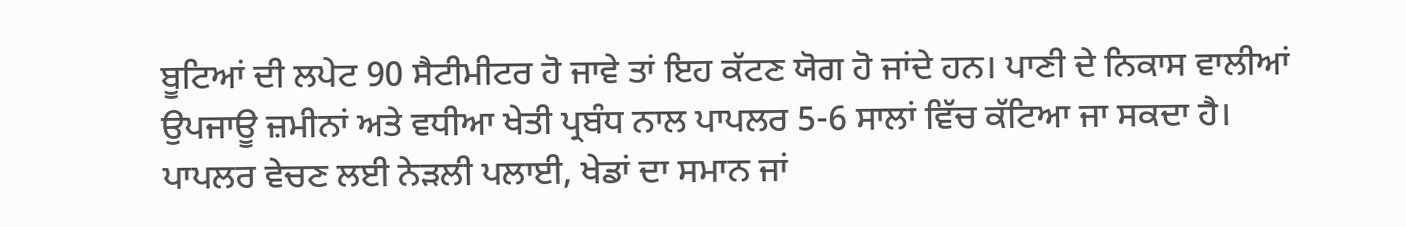ਬੂਟਿਆਂ ਦੀ ਲਪੇਟ 90 ਸੈਟੀਮੀਟਰ ਹੋ ਜਾਵੇ ਤਾਂ ਇਹ ਕੱਟਣ ਯੋਗ ਹੋ ਜਾਂਦੇ ਹਨ। ਪਾਣੀ ਦੇ ਨਿਕਾਸ ਵਾਲੀਆਂ ਉਪਜਾਊ ਜ਼ਮੀਨਾਂ ਅਤੇ ਵਧੀਆ ਖੇਤੀ ਪ੍ਰਬੰਧ ਨਾਲ ਪਾਪਲਰ 5-6 ਸਾਲਾਂ ਵਿੱਚ ਕੱਟਿਆ ਜਾ ਸਕਦਾ ਹੈ। ਪਾਪਲਰ ਵੇਚਣ ਲਈ ਨੇੜਲੀ ਪਲਾਈ, ਖੇਡਾਂ ਦਾ ਸਮਾਨ ਜਾਂ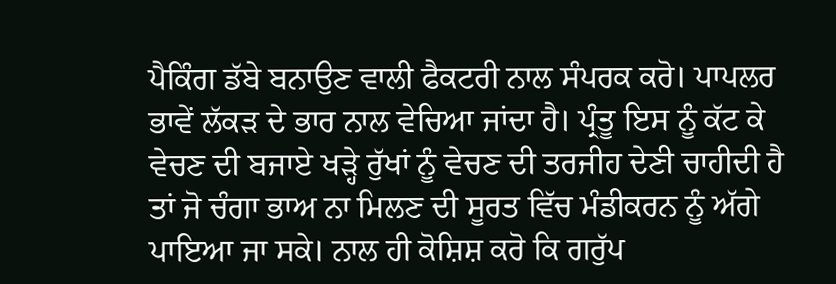ਪੈਕਿੰਗ ਡੱਬੇ ਬਨਾਉਣ ਵਾਲੀ ਫੈਕਟਰੀ ਨਾਲ ਸੰਪਰਕ ਕਰੋ। ਪਾਪਲਰ ਭਾਵੇਂ ਲੱਕੜ ਦੇ ਭਾਰ ਨਾਲ ਵੇਚਿਆ ਜਾਂਦਾ ਹੈ। ਪ੍ਰੰਤੂ ਇਸ ਨੂੰ ਕੱਟ ਕੇ ਵੇਚਣ ਦੀ ਬਜਾਏ ਖੜ੍ਹੇ ਰੁੱਖਾਂ ਨੂੰ ਵੇਚਣ ਦੀ ਤਰਜੀਹ ਦੇਣੀ ਚਾਹੀਦੀ ਹੈ ਤਾਂ ਜੋ ਚੰਗਾ ਭਾਅ ਨਾ ਮਿਲਣ ਦੀ ਸੂਰਤ ਵਿੱਚ ਮੰਡੀਕਰਨ ਨੂੰ ਅੱਗੇ ਪਾਇਆ ਜਾ ਸਕੇ। ਨਾਲ ਹੀ ਕੋਸ਼ਿਸ਼ ਕਰੋ ਕਿ ਗਰੁੱਪ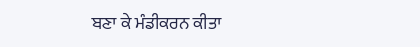ਬਣਾ ਕੇ ਮੰਡੀਕਰਨ ਕੀਤਾ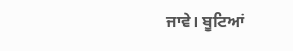ਜਾਵੇ। ਬੂਟਿਆਂ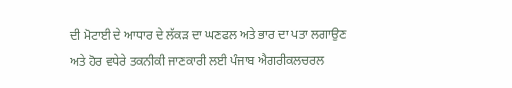ਦੀ ਮੋਟਾਈ ਦੇ ਆਧਾਰ ਦੇ ਲੱਕੜ ਦਾ ਘਣਫਲ ਅਤੇ ਭਾਰ ਦਾ ਪਤਾ ਲਗਾਉਣ ਅਤੇ ਹੋਰ ਵਧੇਰੇ ਤਕਨੀਕੀ ਜਾਣਕਾਰੀ ਲਈ ਪੰਜਾਬ ਐਗਰੀਕਲਚਰਲ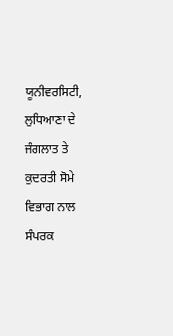ਯੂਨੀਵਰਸਿਟੀ, ਲੁਧਿਆਣਾ ਦੇ ਜੰਗਲਾਤ ਤੇ ਕੁਦਰਤੀ ਸੋਮੇ ਵਿਭਾਗ ਨਾਲ ਸੰਪਰਕ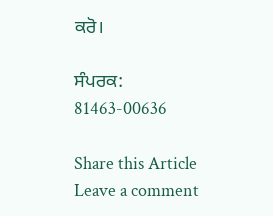ਕਰੋ।

ਸੰਪਰਕ: 81463-00636

Share this Article
Leave a comment